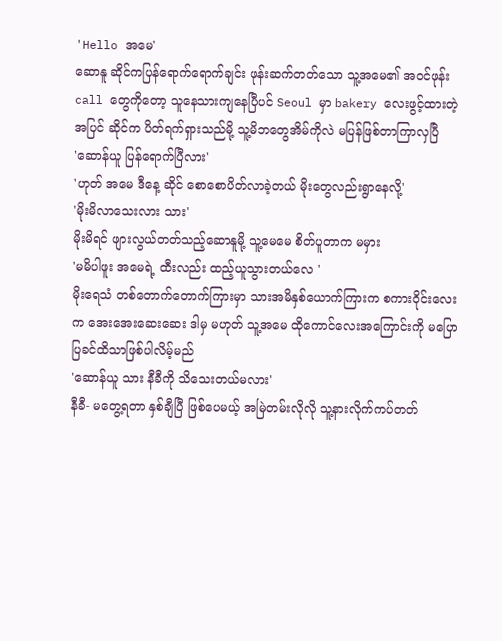'Hello အမေ'
ဆောနူ ဆိုင်ကပြန်ရောက်ရောက်ချင်း ဖုန်းဆက်တတ်သော သူ့အမေ၏ အဝင်ဖုန်းcall တွေကိုတော့ သူနေသားကျနေပြီပင် Seoul မှာ bakery လေးဖွင့်ထားတဲ့အပြင် ဆိုင်က ပိတ်ရက်ရှားသည်မို့ သူ့မိဘတွေအိမ်ကိုလဲ မပြန်ဖြစ်တာကြာလှပြီ
'ဆောန်ယူ ပြန်ရောက်ပြီလား'
'ဟုတ် အမေ ဒီနေ့ ဆိုင် စောစောပိတ်လာခဲ့တယ် မိုးတွေလည်းရွာနေလို့'
'မိုးမိလာသေးလား သား'
မိုးမိရင် ဖျားလွယ်တတ်သည့်ဆောနူမို့ သူ့မေမေ စိတ်ပူတာက မမှား
'မမိပါဖူး အမေရဲ့ ထီးလည်း ထည့်ယူသွားတယ်လေ '
မိုးရေသံ တစ်တောက်တောက်ကြားမှာ သားအမိနှစ်ယောက်ကြားက စကားဝိုင်းလေးက အေးအေးဆေးဆေး ဒါမှ မဟုတ် သူ့အမေ ထိုကောင်လေးအကြောင်းကို မပြောပြခင်ထိသာဖြစ်ပါလိမ့်မည်
'ဆောန်ယူ သား နီခီကို သိသေးတယ်မလား'
နီခီ- မတွေ့ရတာ နှစ်ချီပြီ ဖြစ်ပေမယ့် အမြဲတမ်းလိုလို သူ့နားလိုက်ကပ်တတ်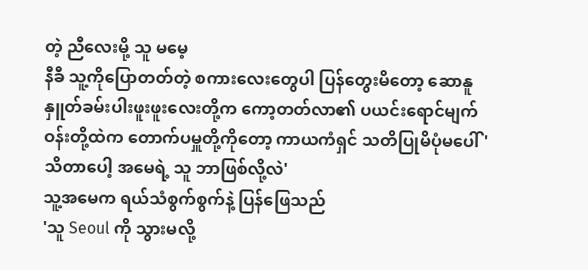တဲ့ ညီလေးမို့ သူ မမေ့
နီခီ သူ့ကိုပြောတတ်တဲ့ စကားလေးတွေပါ ပြန်တွေးမိတော့ ဆောနူ နှူတ်ခမ်းပါးဖူးဖူးလေးတို့က ကော့တတ်လာ၏ ပယင်းရောင်မျက်ဝန်းတို့ထဲက တောက်ပမှူတို့ကိုတော့ ကာယကံရှင် သတိပြုမိပုံမပေါ်'သိတာပေါ့ အမေရဲ့ သူ ဘာဖြစ်လို့လဲ'
သူ့အမေက ရယ်သံစွက်စွက်နဲ့ ပြန်ဖြေသည်
'သူ Seoul ကို သွားမလို့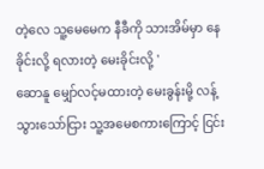တဲ့လေ သူ့မေမေက နီခီကို သားအိမ်မှာ နေခိုင်းလို့ ရလားတဲ့ မေးခိုင်းလို့ '
ဆောနူ မျှော်လင့်မထားတဲ့ မေးခွန်းမို့ လန့်သွားသော်ငြား သူ့အမေစကားကြောင့် ငြင်း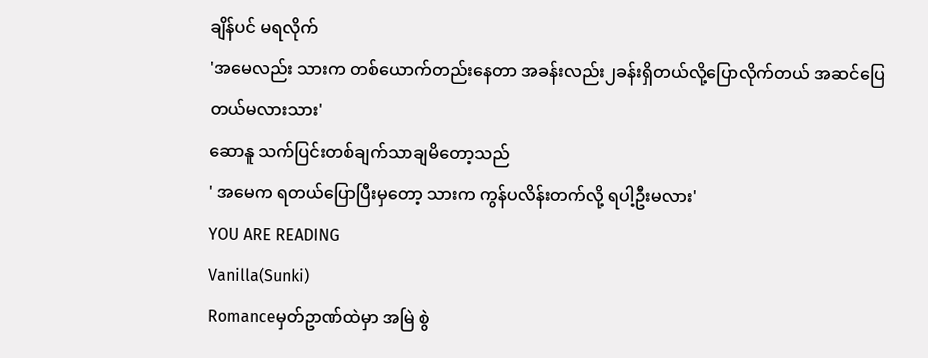ချိန်ပင် မရလိုက်
'အမေလည်း သားက တစ်ယောက်တည်းနေတာ အခန်းလည်း၂ခန်းရှိတယ်လို့ပြောလိုက်တယ် အဆင်ပြေတယ်မလားသား'
ဆောနူ သက်ပြင်းတစ်ချက်သာချမိတော့သည်
' အမေက ရတယ်ပြောပြီးမှတော့ သားက ကွန်ပလိန်းတက်လို့ ရပါ့ဦးမလား'
YOU ARE READING
Vanilla(Sunki)
Romanceမှတ်ဥာဏ်ထဲမှာ အမြဲ စွဲ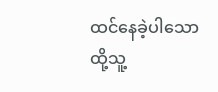ထင်နေခဲ့ပါသော ထို့သူ့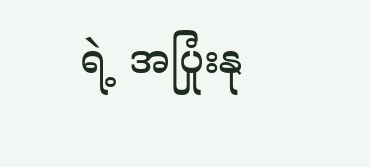ရဲ့ အပြုံးနု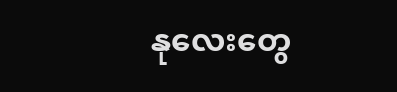နုလေးတွေ